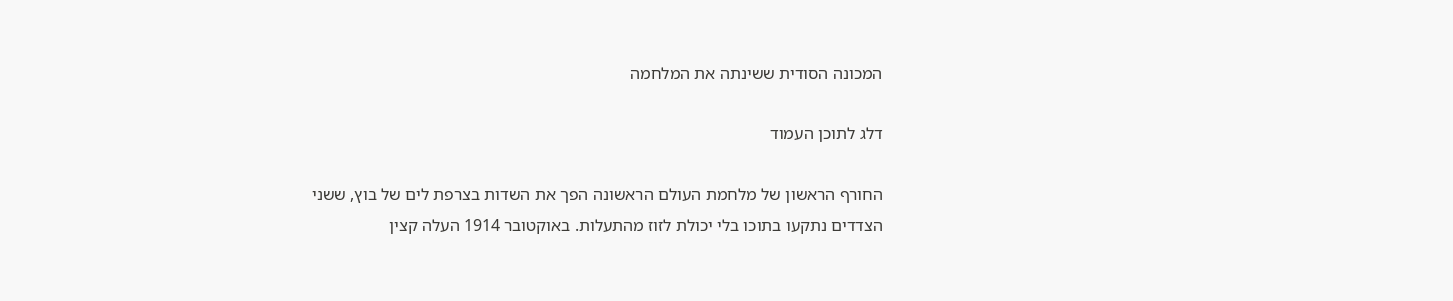המכונה הסודית ששינתה את המלחמה

דלג לתוכן העמוד

החורף הראשון של מלחמת העולם הראשונה הפך את השדות בצרפת לים של בוץ, ששני הצדדים נתקעו בתוכו בלי יכולת לזוז מהתעלות. באוקטובר 1914 העלה קצין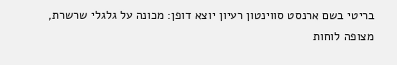בריטי בשם ארנסט סווינטון רעיון יוצא דופן: מכונה על גלגלי שרשרת, מצופה לוחות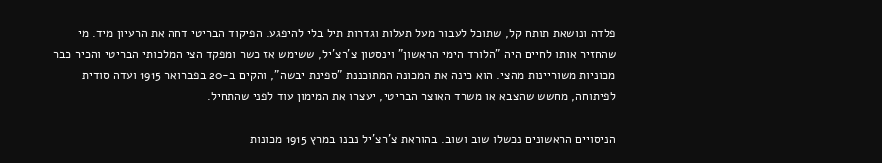פלדה ונושאת תותח קל, שתוכל לעבור מעל תעלות וגדרות תיל בלי להיפגע. הפיקוד הבריטי דחה את הרעיון מיד. מי שהחזיר אותו לחיים היה "הלורד הימי הראשון" וינסטון צ'רצ'יל, ששימש אז כשר ומפקד הצי המלכותי הבריטי והכיר כבר מכוניות משוריינות מהצי. הוא כינה את המכונה המתוכננת "ספינת יבשה", והקים ב-20 בפברואר 1915 ועדה סודית לפיתוחה, מחשש שהצבא או משרד האוצר הבריטי, יעצרו את המימון עוד לפני שהתחיל.

הניסויים הראשונים נכשלו שוב ושוב. בהוראת צ'רצ'יל נבנו במרץ 1915 מכונות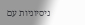ניסיוניות עם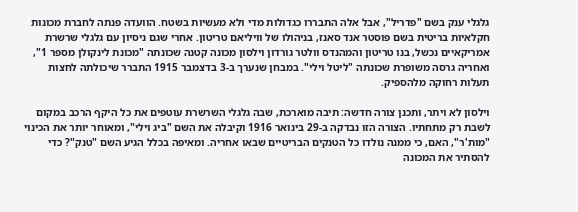גלגלי ענק בשם "פדריל", אבל אלה התבררו כגדולות מדי ולא מעשיות בשטח. הוועדה פנתה לחברת מכונות חקלאיות בריטית בשם פוסטר אנד סאנז, בניהולו של וויליאם טריטון. אחרי שגם ניסיון עם גלגלי שרשרת אמריקאיים נכשל, בנו טריטון והמהנדס וולטר גורדון וילסון מכונה קטנה שכונתה "מכונת לינקולן מספר 1", ואחריה גרסה משופרת שכונתה "ליטל וילי". במבחן שנערך ב-3 בדצמבר 1915 התברר שיכולתה לחצות תעלות רחוקה מלהספיק.

וילסון לא ויתר, ותכנן צורה חדשה: תיבה מוארכת, שבה גלגלי השרשרת עוטפים את כל היקף הרכב במקום לשבת רק מתחתיו. הצורה הזו נבדקה ב-29 בינואר 1916 וקיבלה את השם "ביג וילי", ומאוחר יותר את הכינוי "מות'ר", האם, כי ממנה נולדו כל הטנקים הבריטיים שבאו אחריה. ומאיפה בכלל הגיע השם "טנק"? כדי להסתיר את המכונה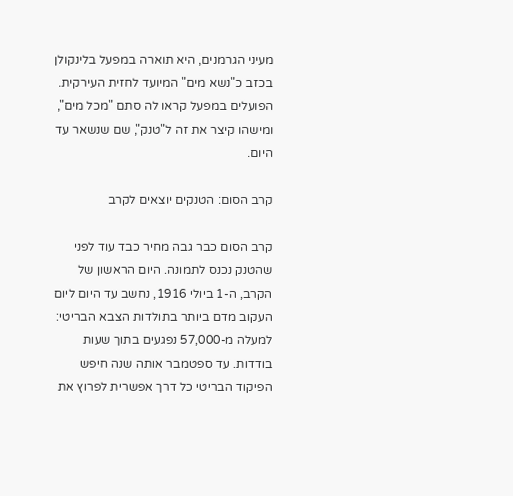מעיני הגרמנים, היא תוארה במפעל בלינקולן בכזב כ"נשא מים" המיועד לחזית העירקית. הפועלים במפעל קראו לה סתם "מכל מים", ומישהו קיצר את זה ל"טנק", שם שנשאר עד היום.

קרב הסום: הטנקים יוצאים לקרב

קרב הסום כבר גבה מחיר כבד עוד לפני שהטנק נכנס לתמונה. היום הראשון של הקרב, ה-1 ביולי 1916, נחשב עד היום ליום העקוב מדם ביותר בתולדות הצבא הבריטי: למעלה מ-57,000 נפגעים בתוך שעות בודדות. עד ספטמבר אותה שנה חיפש הפיקוד הבריטי כל דרך אפשרית לפרוץ את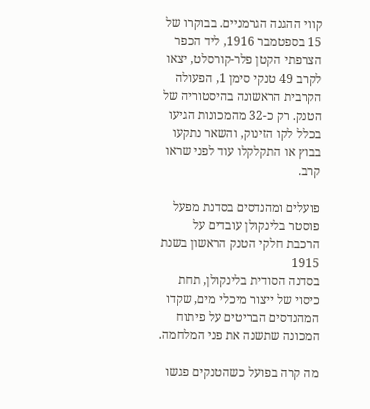קווי ההגנה הגרמניים. בבוקרו של 15 בספטמבר 1916, ליד הכפר הצרפתי הקטן פלר-קורסלט, יצאו לקרב 49 טנקי סימן 1, הפעולה הקרבית הראשונה בהיסטוריה של הטנק. רק כ-32 מהמכונות הגיעו בכלל לקו הזינוק, והשאר נתקעו בבוץ או התקלקלו עוד לפני שראו קרב.

פועלים ומהנדסים בסדנת מפעל פוסטר בלינקולן עובדים על הרכבת חלקי הטנק הראשון בשנת 1915
בסדנה הסודית בלינקולן, תחת כיסוי של ייצור מיכלי מים, שקדו המהנדסים הבריטים על פיתוח המכונה שתשנה את פני המלחמה.

מה קרה בפועל כשהטנקים פגשו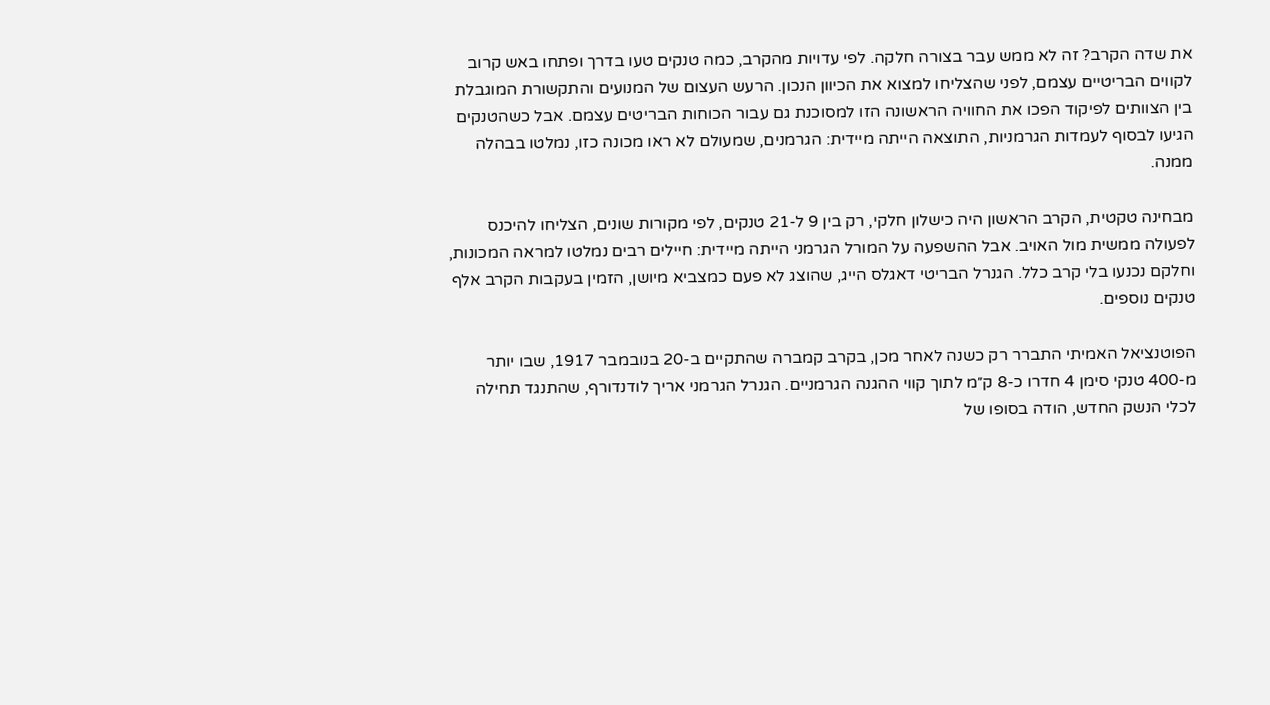את שדה הקרב? זה לא ממש עבר בצורה חלקה. לפי עדויות מהקרב, כמה טנקים טעו בדרך ופתחו באש קרוב לקווים הבריטיים עצמם, לפני שהצליחו למצוא את הכיוון הנכון. הרעש העצום של המנועים והתקשורת המוגבלת בין הצוותים לפיקוד הפכו את החוויה הראשונה הזו למסוכנת גם עבור הכוחות הבריטים עצמם. אבל כשהטנקים הגיעו לבסוף לעמדות הגרמניות, התוצאה הייתה מיידית: הגרמנים, שמעולם לא ראו מכונה כזו, נמלטו בבהלה ממנה.

מבחינה טקטית, הקרב הראשון היה כישלון חלקי, רק בין 9 ל-21 טנקים, לפי מקורות שונים, הצליחו להיכנס לפעולה ממשית מול האויב. אבל ההשפעה על המורל הגרמני הייתה מיידית: חיילים רבים נמלטו למראה המכונות, וחלקם נכנעו בלי קרב כלל. הגנרל הבריטי דאגלס הייג, שהוצג לא פעם כמצביא מיושן, הזמין בעקבות הקרב אלף טנקים נוספים.

הפוטנציאל האמיתי התברר רק כשנה לאחר מכן, בקרב קמברה שהתקיים ב-20 בנובמבר 1917, שבו יותר מ-400 טנקי סימן 4 חדרו כ-8 ק״מ לתוך קווי ההגנה הגרמניים. הגנרל הגרמני אריך לודנדורף, שהתנגד תחילה לכלי הנשק החדש, הודה בסופו של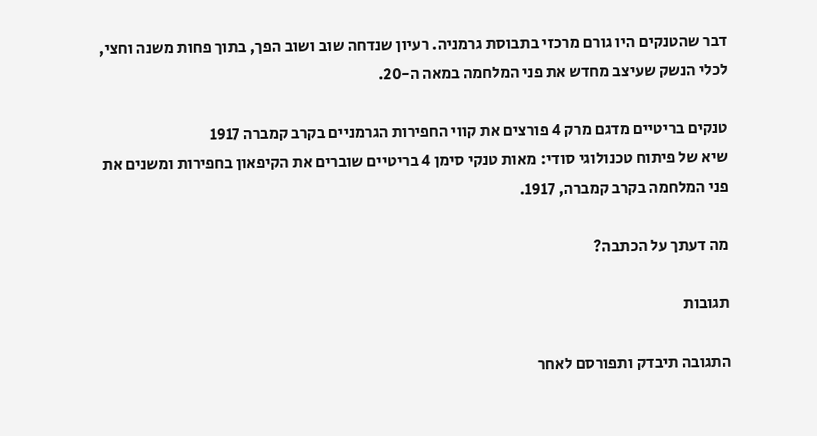דבר שהטנקים היו גורם מרכזי בתבוסת גרמניה. רעיון שנדחה שוב ושוב הפך, בתוך פחות משנה וחצי, לכלי הנשק שעיצב מחדש את פני המלחמה במאה ה-20.

טנקים בריטיים מדגם מרק 4 פורצים את קווי החפירות הגרמניים בקרב קמברה 1917
שיא של פיתוח טכנולוגי סודי: מאות טנקי סימן 4 בריטיים שוברים את הקיפאון בחפירות ומשנים את פני המלחמה בקרב קמברה, 1917.

מה דעתך על הכתבה?

תגובות

התגובה תיבדק ותפורסם לאחר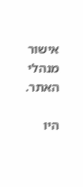אישור מנהלי האתר.

היו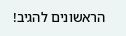הראשונים להגיב!